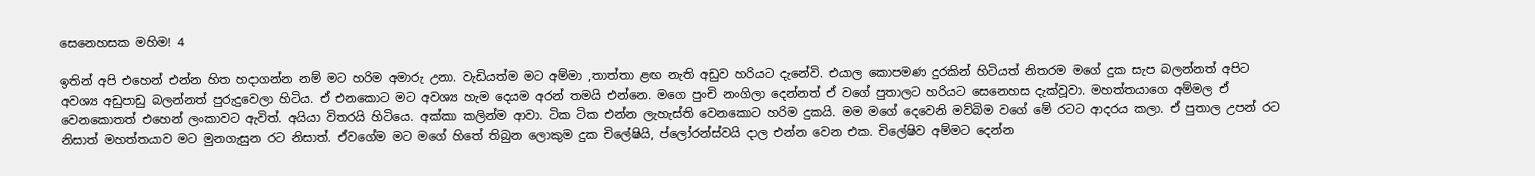සෙනෙහසක මහිම! 4

ඉතින් අපි එහෙන් එන්න හිත හදාගන්න නම් මට හරිම අමාරු උනා. වැඩියත්ම මට අම්මා ,තාත්තා ළඟ නැති අඩුව හරියට දැනේවි. එයාල කොපමණ දුරකින් හිටියත් නිතරම මගේ දුක සැප බලන්නත් අපිට අවශ්‍ය අඩුපාඩු බලන්නත් පුරුදුවෙලා හිටිය. ඒ එනකොට මට අවශ්‍ය හැම දෙයම අරන් තමයි එන්නෙ. මගෙ පුංචි නංගිලා දෙන්නත් ඒ වගේ පුතාලට හරියට සෙනෙහස දැක්වූවා. මහත්ත‍යාගෙ අම්මල ඒ වෙනකොතත් එහෙන් ලංකාවට ඇවිත්. අයියා විතරයි හිටියෙ. අක්කා කලින්ම ආවා. ටික ටික එන්න ලැහැස්ති වෙනකොට හරිම දුකයි. මම මගේ දෙවෙනි මව්බිම වගේ මේ රටට ආදරය කලා. ඒ පුතාල උපන් රට නිසාත් මහත්තයාව මට මුනගැසුන රට නිසාත්. ඒවගේම මට මගේ හිතේ තිබුන ලොකුම දුක චිලේෂියි, ප්ලෝරන්ස්වයි දාල එන්න වෙන එක. චිලේෂිව අම්මට දෙන්න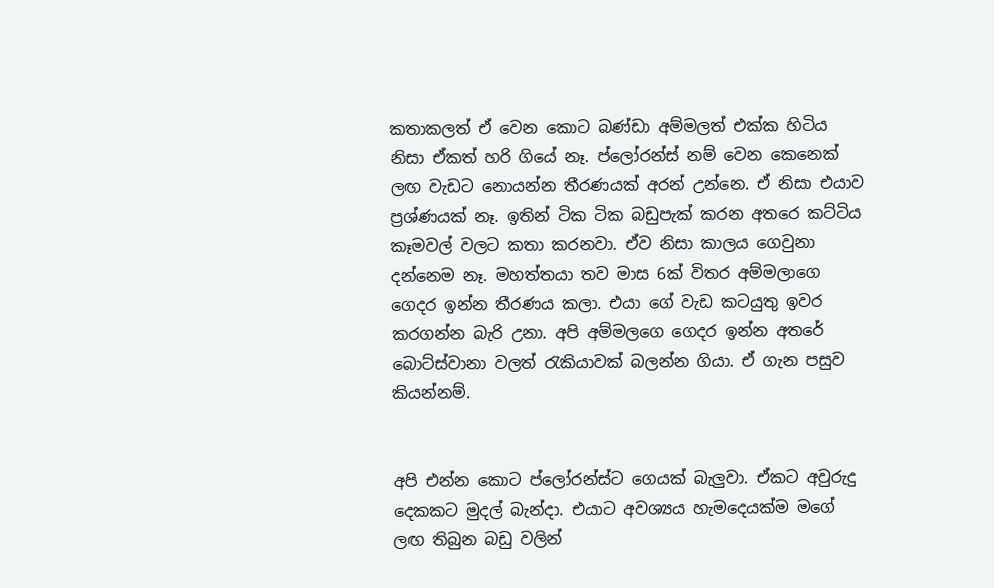කතාකලත් ඒ වෙන කොට බණ්ඩා අම්මලත් එක්ක හිටිය නිසා ඒකත් හරි ගියේ නෑ. ප්ලෝරන්ස් නම් වෙන කෙනෙක් ලඟ වැඩට නොයන්න තීරණයක් අරන් උන්නෙ. ඒ නිසා එයාව ප්‍රශ්ණයක් නෑ. ඉතින් ටික ටික බඩුපැක් කරන අතරෙ කට්ටිය කෑමවල් වලට කතා කරනවා. ඒව නිසා කාලය ගෙවුනා දන්නෙම නෑ. මහත්තයා තව මාස 6ක් විතර අම්මලාගෙ ගෙදර ඉන්න තීරණය කලා. එයා ගේ වැඩ කටයුතු ඉවර කරගන්න බැරි උනා. අපි අම්මලගෙ ගෙදර ඉන්න අතරේ බොට්ස්වානා වලත් රැකියාවක් බලන්න ගියා. ඒ ගැන පසුව කියන්නම්.


අපි එන්න කොට ප්ලෝරන්ස්ට ගෙයක් බැලුවා. ඒකට අවුරුදු දෙකකට මුදල් බැන්දා. එයාට අවශ්‍යය හැමදෙයක්ම මගේ ලඟ තිබුන බඩු වලින්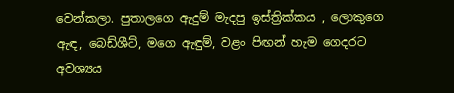වෙන්කලා. පුතාලගෙ ඇදුම් මැදපු ඉස්ත්‍රික්කය , ලොකුගෙ ඇඳ, බෙඩ්ශීට්, මගෙ ඇඳුම්, වළං පිඟන් හැම ගෙදරට අවශ්‍යය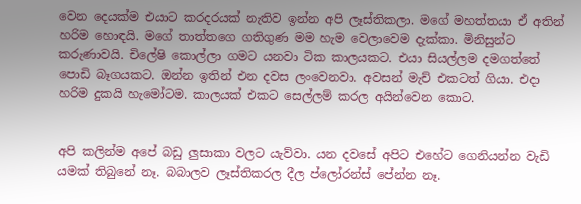වෙන දෙයක්ම එයාට කරදරයක් නැතිව ඉන්න අපි ලෑස්තිකලා. මගේ මහත්තයා ඒ අතින් හරිම හොඳයි. මගේ තාත්තගෙ ගතිගුණ මම හැම වෙලාවෙම දැක්කා. මිනිසුන්ට කරුණාවයි. චිලේෂි කොල්ලා ගමට යනවා ටික කාලයකට. එයා සියල්ලම දමගත්තේ පොඩි බෑගයකට. ඔන්න ඉතින් එන දවස ලංවෙනවා. අවසන් මැච් එකටත් ගියා. එදා හරිම දුකයි හැමෝටම. කාලයක් එකට සෙල්ලම් කරල අයින්වෙන කොට.


අපි කලින්ම අපේ බඩු ලුසාකා වලට යැව්වා. යන දවසේ අපිට එහේට ගෙනියන්න වැඩි යමක් තිබුනේ නෑ. බබාලව ලෑස්තිකරල දීල ප්ලෝරන්ස් පේන්න නෑ.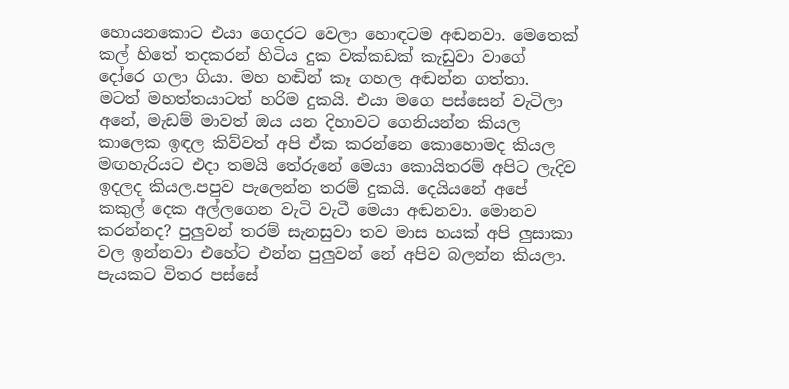හොයනකොට එයා ගෙදරට වෙලා හොඳටම අඬනවා. මෙතෙක් කල් හිතේ තදකරන් හිටිය දුක වක්කඩක් කැඩුවා වාගේ දෝරෙ ගලා ගියා. මහ හඬින් කෑ ගහල අඬන්න ගත්තා. මටත් මහත්තයාටත් හරිම දුකයි. එයා මගෙ පස්සෙන් වැටිලා අනේ, මැඩම් මාවත් ඔය යන දිහාවට ගෙනියන්න කියල කාලෙක ඉඳල කිව්වත් අපි ඒක කරන්නෙ කොහොමද කියල මඟහැරියට එදා තමයි තේරුනේ මෙයා කොයිතරම් අපිට ලැදිව ඉදලද කියල.පපුව පැලෙන්න තරම් දුකයි. දෙයියනේ අපේ කකුල් දෙක අල්ලගෙන වැටි වැටී මෙයා අඬනවා. මොනව කරන්නද? පුලුවන් තරම් සැනසුවා තව මාස හයක් අපි ලුසාකා වල ඉන්නවා එහේට එන්න පුලුවන් නේ අපිව බලන්න කියලා. පැයකට විතර පස්සේ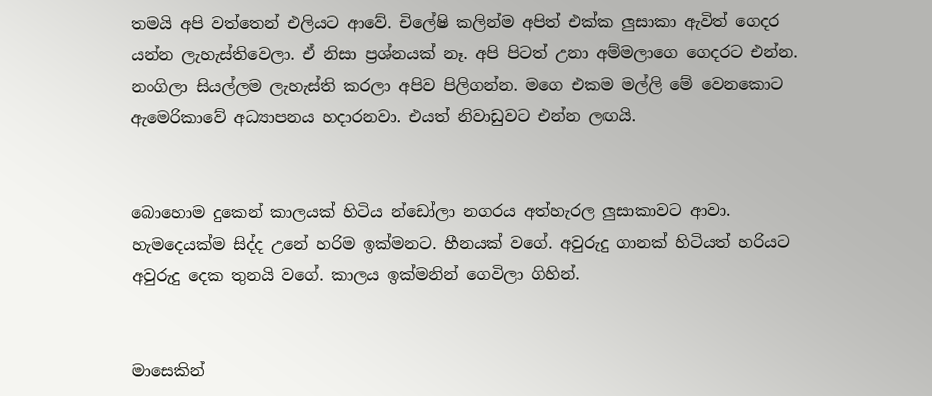තමයි අපි වත්තෙන් එලියට ආවේ. චිලේෂි කලින්ම අපිත් එක්ක ලුසාකා ඇවිත් ගෙදර යන්න ලැහැස්තිවෙලා. ඒ නිසා ප්‍රශ්නයක් නෑ. අපි පිටත් උනා අම්මලාගෙ ගෙදරට එන්න. නංගිලා සියල්ලම ලැහැස්ති කරලා අපිව පිලිගන්න. මගෙ එකම මල්ලි මේ වෙනකොට ඇමෙරිකාවේ අධ්‍යාපනය හදාරනවා. එයත් නිවාඩුවට එන්න ලඟයි.


බොහොම දුකෙන් කාලයක් හිටිය න්ඩෝලා නගරය අත්හැරල ලුසාකාවට ආවා. හැමදෙයක්ම සිද්ද උනේ හරිම ඉක්මනට. හීනයක් වගේ. අවුරුදු ගානක් හිටියත් හරියට අවුරුදු දෙක තුනයි වගේ. කාලය ඉක්මනින් ගෙවිලා ගිහින්.


මාසෙකින්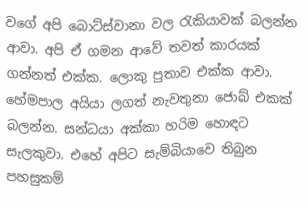වගේ අපි බොට්ස්වානා වල රැකියාවක් බලන්න ආවා. අපි ඒ ගමන ආවේ තවත් කාරයක් ගන්නත් එක්ක. ලොකු පුතාව එක්ක ආවා. හේමපාල අයියා ලගත් නැවතුනා ජොබ් එකක් බලන්න. සන්ධ‍යා අක්කා හරිම හොඳට සැලකුවා. එහේ අපිට සැම්බියාවෙ තිබුන පහසුකම්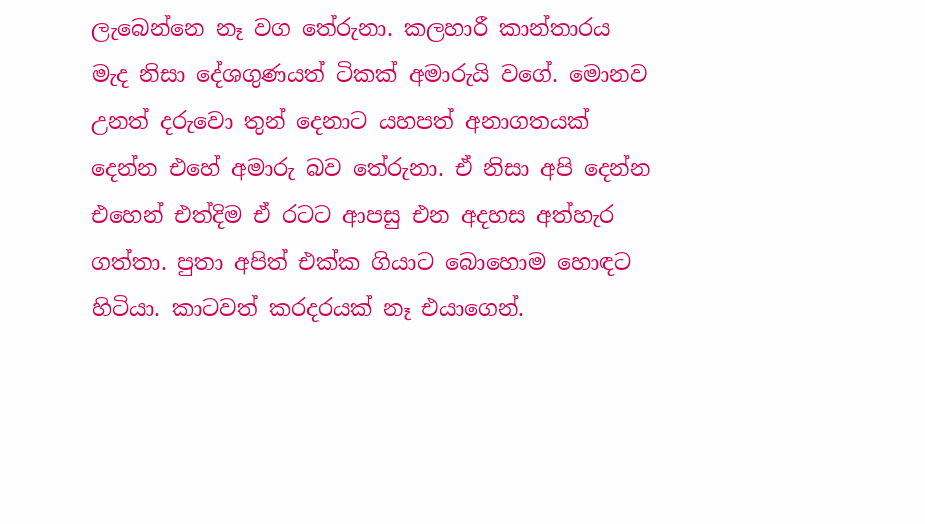ලැබෙන්නෙ නෑ වග තේරුනා. කලහාරී කාන්තාරය මැද නිසා දේශගුණයත් ටිකක් අමාරුයි වගේ. මොනව උනත් දරුවො තුන් දෙනාට යහපත් අනාගතයක් දෙන්න එහේ අමාරු බව තේරුනා. ඒ නිසා අපි දෙන්න එහෙන් එත්දිම ඒ රටට ආපසු එන අදහස අත්හැර ගත්තා. පුතා අපිත් එක්ක ගියාට බොහොම හොඳට හිටියා. කාටවත් කරදරයක් නෑ එයාගෙන්.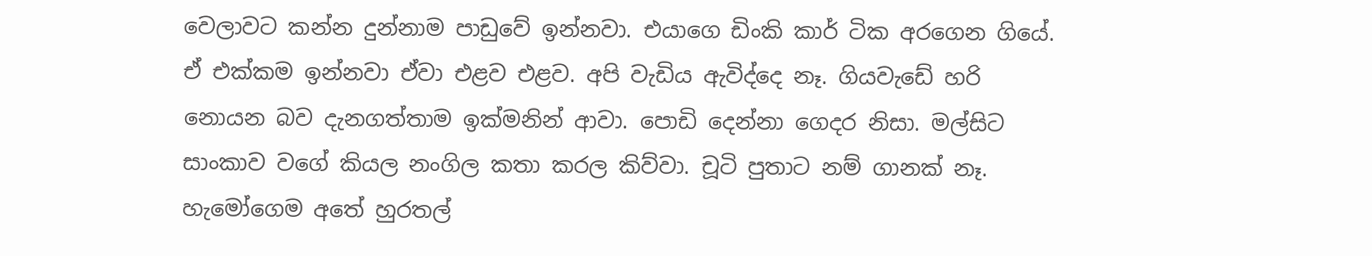වෙලාවට කන්න දුන්නාම පාඩුවේ ඉන්නවා. එයාගෙ ඩිංකි කාර් ටික අරගෙන ගියේ. ඒ එක්කම ඉන්නවා ඒවා එළව එළව. අපි වැඩිය ඇවිද්දෙ නෑ. ගියවැඩේ හරි නොයන බව දැනගත්තාම ඉක්මනින් ආවා. පොඩි දෙන්නා ගෙදර නිසා. මල්සිට සාංකාව වගේ කියල නංගිල කතා කරල කිව්වා. චූටි පුතාට නම් ගානක් නෑ. හැමෝගෙම අතේ හුරතල්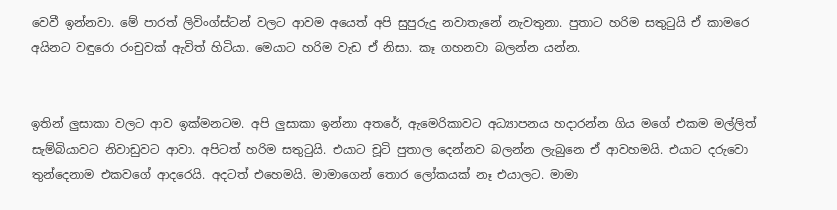වෙවී ඉන්නවා. මේ පාරත් ලිවිංග්ස්ටන් වලට ආවම අයෙත් අපි සුපුරුදු නවාතැනේ නැවතුනා. පුතාට හරිම සතුටුයි ඒ කාමරෙ අයිනට වඳුරො රංචුවක් ඇවිත් හිටියා. මෙයාට හරිම වැඩ ඒ නිසා. කෑ ගහනවා බලන්න යන්න.


ඉතින් ලුසාකා වලට ආව ඉක්මනටම. අපි ලුසාකා ඉන්නා අතරේ, ඇමෙරිකාවට අධ්‍යාපනය හදාරන්න ගිය මගේ එකම මල්ලිත් සැම්බියාවට නිවාඩුවට ආවා. අපිටත් හරිම සතුටුයි. එයාට චූටි පුතාල දෙන්නව බලන්න ලැබුනෙ ඒ ආවහමයි. එයාට දරුවො තුන්දෙනාම එකවගේ ආදරෙයි. අදටත් එහෙමයි. මාමාගෙන් තොර ලෝකයක් නෑ එයාලට. මාමා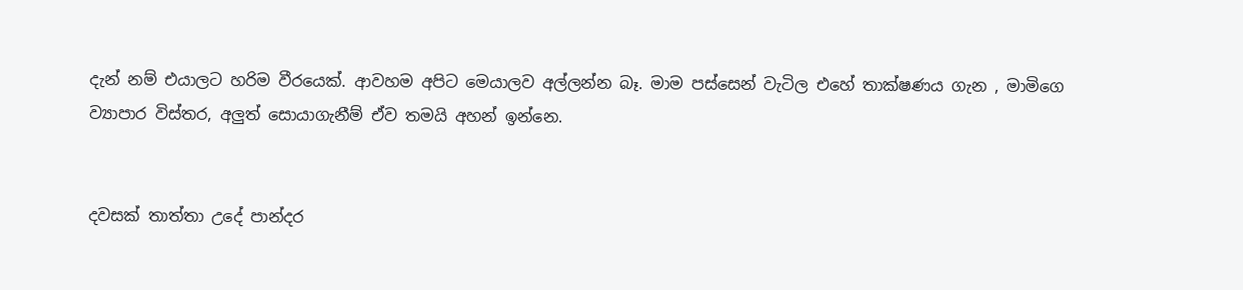දැන් නම් එයාලට හරිම වීරයෙක්. ආවහම අපිට මෙයාලව අල්ලන්න බෑ. මාම පස්සෙන් වැටිල එහේ තාක්ෂණය ගැන , මාමිගෙ ව්‍යාපාර විස්තර, අලුත් සොයාගැනීම් ඒව තමයි අහන් ඉන්නෙ.


දවසක් තාත්තා උදේ පාන්දර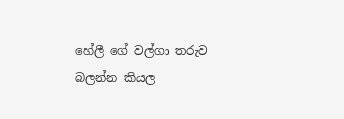හේලී ගේ වල්ගා තරුව බලන්න කියල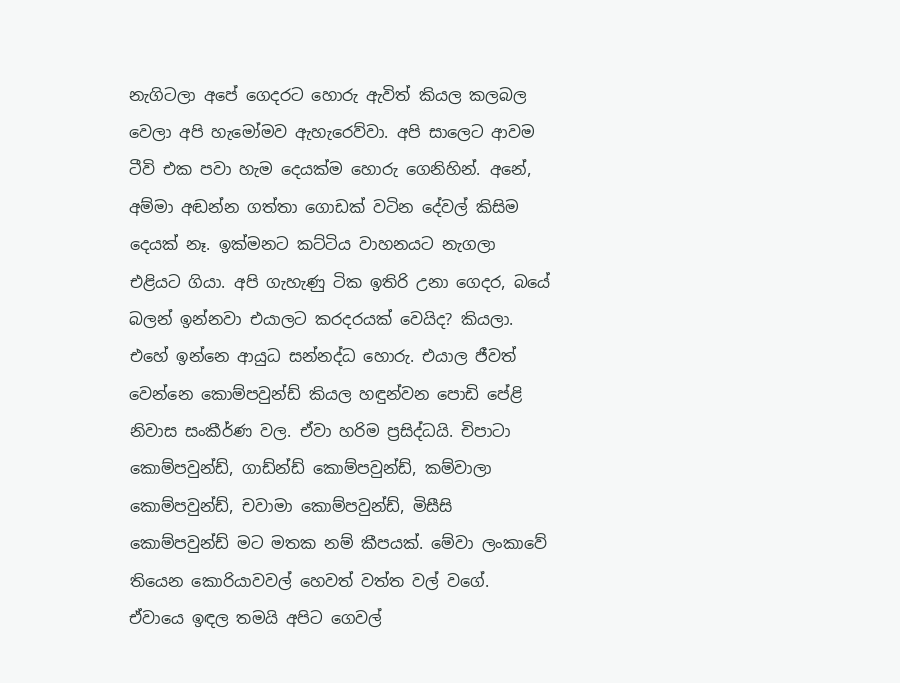නැගිටලා අපේ ගෙදරට හොරු ඇවිත් කියල කලබල වෙලා අපි හැමෝමව ඇහැරෙව්වා. අපි සාලෙට ආවම ටීවි එක පවා හැම දෙයක්ම හොරු ගෙනිහින්. අනේ, අම්මා අඬන්න ගත්තා ගොඩක් වටින දේවල් කිසිම දෙයක් නෑ. ඉක්මනට කට්ටිය වාහනයට නැගලා එළියට ගියා. අපි ගැහැණු ටික ඉතිරි උනා ගෙදර, බයේ බලන් ඉන්නවා එයාලට කරදරයක් වෙයිද? කියලා. එහේ ඉන්නෙ ආයුධ සන්නද්ධ හොරු. එයාල ජීවත් වෙන්නෙ කොම්පවුන්ඩ් කියල හඳුන්වන පොඩි පේළි නිවාස සංකීර්ණ වල. ඒවා හරිම ප්‍රසිද්ධයි. චිපාටා කොම්පවුන්ඩ්, ගාඩ්න්ඩ් කොම්පවුන්ඩ්, කම්වාලා කොම්පවුන්ඩ්, චවාමා කොම්පවුන්ඩ්, මිසීසි කොම්පවුන්ඩ් මට මතක නම් කීපයක්. මේවා ලංකාවේ තියෙන කොරියාවවල් හෙවත් වත්ත වල් වගේ. ඒවායෙ ඉඳල තමයි අපිට ගෙවල්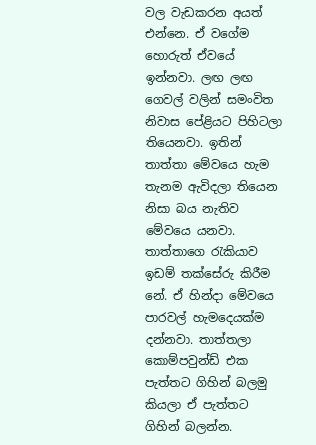වල වැඩකරන අයත් එන්නෙ. ඒ වගේම හොරුත් ඒවයේ ඉන්නවා. ලඟ ලඟ ගෙවල් වලින් සමංවිත නිවාස පේළියට පිහිටලා තියෙනවා. ඉතින් තාත්තා මේවයෙ හැම තැනම ඇවිදලා තියෙන නිසා බය නැතිව මේවයෙ යනවා. තාත්තාගෙ රැකියාව ඉඩම් තක්සේරු කිරීම නේ. ඒ හින්දා මේවයෙ පාරවල් හැමදෙයක්ම දන්නවා. තාත්තලා කොම්පවුන්ඩ් එක පැත්තට ගිහින් බලමු කියලා ඒ පැත්තට ගිහින් බලන්න.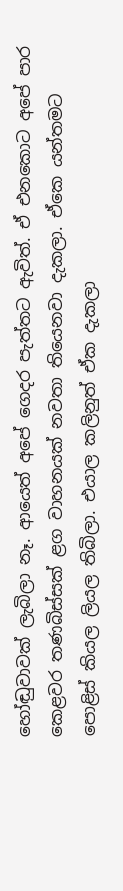හෝඬුවාවක් ලැබිලා නෑ. ආයෙත් අපේ ගෙදර පැත්තට ඇවිත්. ඒ එනකොට අපේ පාර කෙළවර තණබිස්සක් ළග වාහනයක් නවතා තියෙනවා දැකලා. ඒකෙ යන්තමට පොළිස් කියල ලියල තිබිලා. එයාල කලිනුත් ඒක දැකලා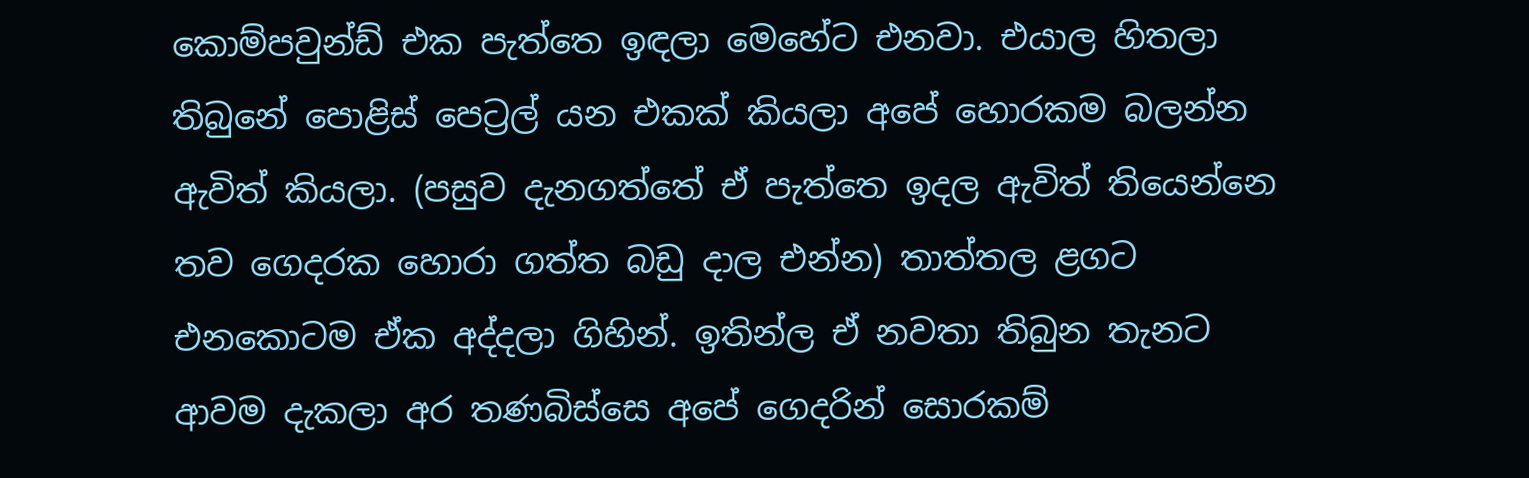කොම්පවුන්ඩ් එක පැත්තෙ ඉඳලා මෙහේට එනවා. එයාල හිතලා තිබුනේ පොළිස් පෙට්‍රල් යන එකක් කියලා අපේ හොරකම බලන්න ඇවිත් කියලා. (පසුව දැනගත්තේ ඒ පැත්තෙ ඉදල ඇවිත් තියෙන්නෙ තව ගෙදරක හොරා ගත්ත බඩු දාල එන්න) තාත්තල ළගට එනකොටම ඒක අද්දලා ගිහින්. ඉතින්ල ඒ නවතා තිබුන තැනට ආවම දැකලා අර තණබිස්සෙ අපේ ගෙදරින් සොරකම්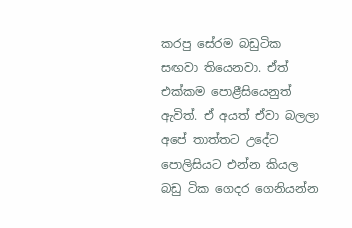කරපු සේරම බඩුටික සඟවා තියෙනවා. ඒත් එක්කම පොළීසියෙනුත් ඇවිත්. ඒ අයත් ඒවා බලලා අපේ තාත්තට උදේට පොලිසියට එන්න කියල බඩු ටික ගෙදර ගෙනියන්න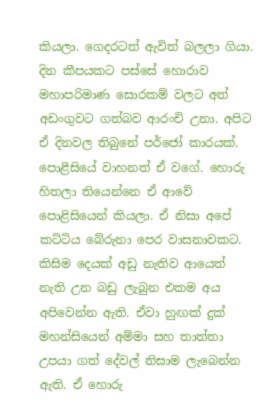කියලා. ගෙදරටත් ඇවිත් බලලා ගියා. දින කීපයකට පස්සේ හොරාව මහාපරිමාණ සොරකම් වලට අත් අඩංගුවට ගත්බව ආරංචි උනා. අපිට ඒ දිනවල තිබුනේ පර්ජෝ කාරයක්. පොළීසියේ වාහනත් ඒ වගේ. හොරු හිතලා තියෙන්නෙ ඒ ආවේ පොළිසියෙන් කියලා. ඒ නිසා අපේ කට්ටිය බේරුනා පෙර වාසනාවකට. කිසිම දෙයක් අඩු නැතිව ආයෙත් නැති උන බඩු ලැබුන එකම අය අපිවෙන්න ඇති. ඒවා හුඟක් දුක් මහන්සියෙන් අම්මා සහ තාත්තා උපයා ගත් දේවල් නිසාම ලැබෙන්න ඇති. ඒ හොරු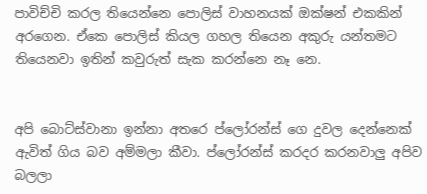පාවිච්චි කරල තියෙන්නෙ පොලිස් වාහනයක් ඔක්ෂන් එකකින් අරගෙන. ඒකෙ පොලිස් කියල ගහල තියෙන අකුරු යන්තමට තියෙනවා ඉතින් කවුරුත් සැක කරන්නෙ නෑ නෙ.


අපි බොට්ස්වානා ඉන්නා අතරෙ ප්ලෝරන්ස් ගෙ දුවල දෙන්නෙක් ඇවිත් ගිය බව අම්මලා කීවා. ප්ලෝරන්ස් කරදර කරනවාලු අපිව බලලා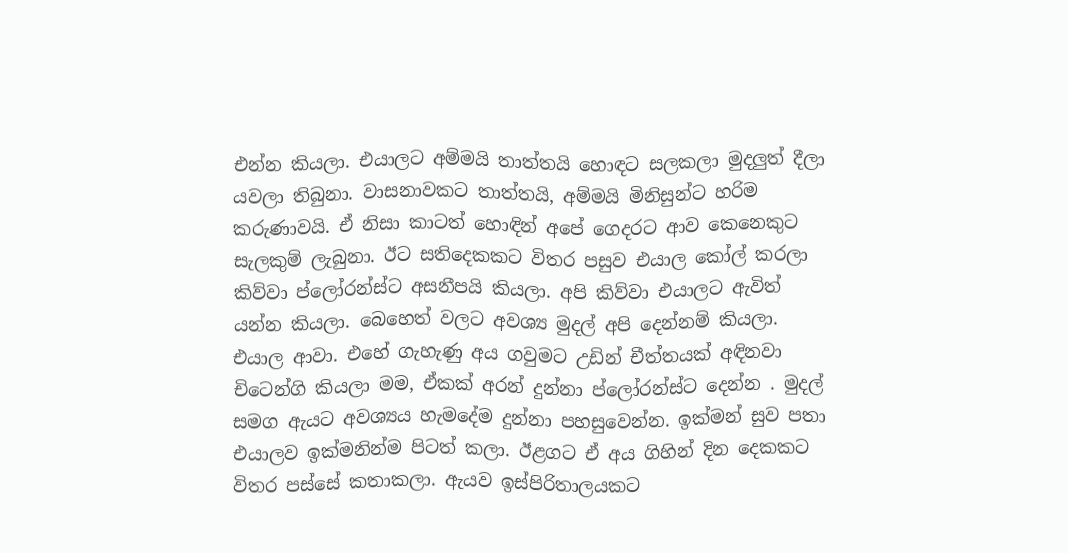එන්න කියලා. එයාලට අම්මයි තාත්තයි හොඳට සලකලා මුදලුත් දීලා යවලා තිබුනා. වාසනාවකට තාත්තයි, අම්මයි මිනිසුන්ට හරිම කරුණාවයි. ඒ නිසා කාටත් හොඳින් අපේ ගෙදරට ආව කෙනෙකුට සැලකුම් ලැබුනා. ඊට සතිදෙකකට විතර පසුව එයාල කෝල් කරලා කිව්වා ප්ලෝරන්ස්ට අසනීපයි කියලා. අපි කිව්වා එයාලට ඇවිත් යන්න කියලා. බෙහෙත් වලට අවශ්‍ය මුදල් අපි දෙන්නම් කියලා. එයාල ආවා. එහේ ගැහැණු අය ගවුමට උඩින් චීත්තයක් අඳිනවා චිටෙන්ගි කියලා මම, ඒකක් අරන් දුන්නා ප්ලෝරන්ස්ට දෙන්න . මුදල් සමග ඇයට අවශ්‍යය හැමදේම දුන්නා පහසුවෙන්න. ඉක්මන් සුව පතා එයාලව ඉක්මනින්ම පිටත් කලා. ඊළගට ඒ අය ගිහින් දින දෙකකට විතර පස්සේ කතාකලා. ඇයව ඉස්පිරිතාලයකට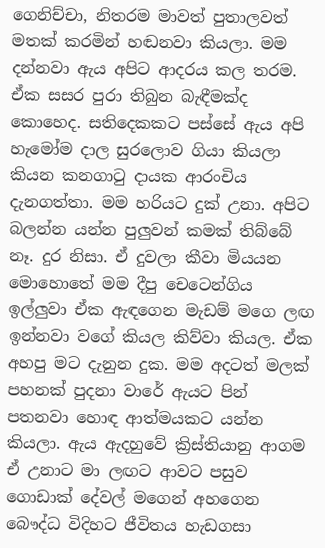ගෙනිච්චා, නිතරම මාවත් පුතාලවත් මතක් කරමින් හඬනවා කියලා. මම දන්නවා ඇය අපිට ආදරය කල තරම. ඒක සසර පුරා තිබුන බැඳීමක්ද කොහෙද. සතිදෙකකට පස්සේ ඇය අපි හැමෝම දාල සුරලොව ගියා කියලා කියන කනගාටු දායක ආරංචිය දැනගත්තා. මම හරියට දුක් උනා. අපිට බලන්න යන්න පුලුවන් කමක් තිබ්බේ නෑ. දුර නිසා. ඒ දුවලා කීවා මියයන මොහොතේ මම දීපු චෙටෙන්ගිය ඉල්ලුවා ඒක ඇඳගෙන මැඩම් මගෙ ලඟ ඉන්නවා වගේ කියල කිව්වා කියල. ඒක අහපු මට දැනුන දුක. මම අදටත් මලක් පහනක් පුදනා වාරේ ඇයට පින් පතනවා හොඳ ආත්මයකට යන්න කියලා. ඇය ඇදහුවේ ක්‍රිස්තියානු ආගම ඒ උනාට මා ලඟට ආවට පසුව ගොඩාක් දේවල් මගෙන් අහගෙන බෞද්ධ විදිහට ජීවිතය හැඩගසා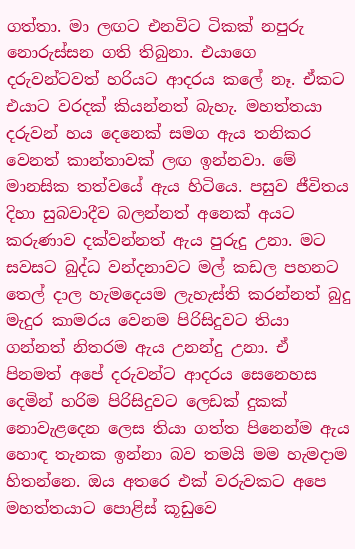ගත්තා. මා ලඟට එනවිට ටිකක් නපුරු නොරුස්සන ගති තිබුනා. එයාගෙ දරුවන්ටවත් හරියට ආදරය කලේ නෑ. ඒකට එයාට වරදක් කියන්නත් බැහැ. මහත්තයා දරුවන් හය දෙනෙක් සමග ඇය තනිකර වෙනත් කාන්තාවක් ලඟ ඉන්නවා. මේ මානසික තත්වයේ ඇය හිටියෙ. පසුව ජීවිතය දිහා සුබවාදීව බලන්නත් අනෙක් අයට කරුණාව දක්වන්නත් ඇය පුරුදු උනා. මට සවසට බුද්ධ වන්දනාවට මල් කඩල පහනට තෙල් දාල හැමදෙයම ලැහැස්ති කරන්නත් බුදු මැදුර කාමරය වෙනම පිරිසිදුවට තියා ගන්නත් නිතරම ඇය උනන්දු උනා. ඒ පිනමත් අපේ දරුවන්ට ආදරය සෙනෙහස දෙමින් හරිම පිරිසිදුවට ලෙඩක් දුකක් නොවැළදෙන ලෙස තියා ගත්ත පිනෙන්ම ඇය හොඳ තැනක ඉන්නා බව තමයි මම හැමදාම හිතන්නෙ. ඔය අතරෙ එක් වරුවකට අපෙ මහත්තයාට පොළිස් කූඩුවෙ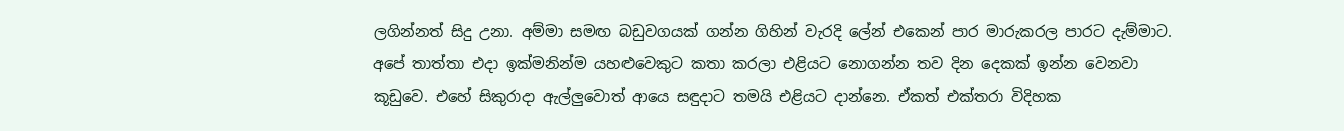ලගින්නත් සිදු උනා. අම්මා සමඟ බඩුවගයක් ගන්න ගිහින් වැරදි ලේන් එකෙන් පාර මාරුකරල පාරට දැම්මාට. අපේ තාත්තා එදා ඉක්මනින්ම යහළුවෙකුට කතා කරලා එළියට නොගන්න තව දින දෙකක් ඉන්න වෙනවා කූඩුවෙ. එහේ සිකුරාදා ඇල්ලුවොත් ආයෙ සඳුදාට තමයි එළියට දාන්නෙ. ඒකත් එක්තරා විදිහක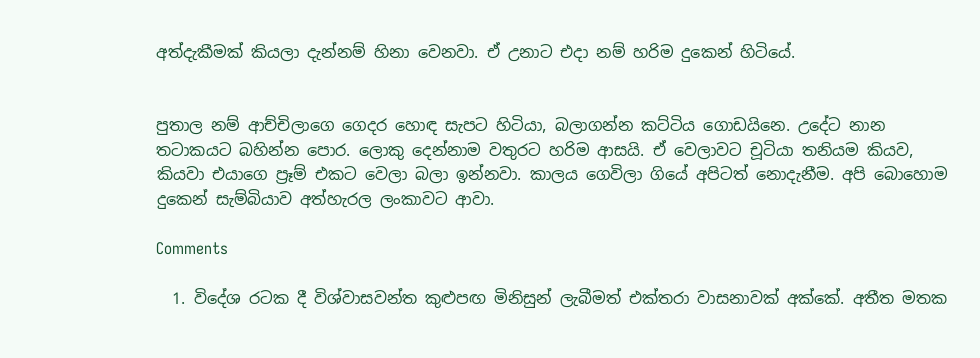අත්දැකීමක් කියලා දැන්නම් හිනා වෙනවා. ඒ උනාට එදා නම් හරිම දුකෙන් හිටියේ.


පුතාල නම් ආච්චිලාගෙ ගෙදර හොඳ සැපට හිටියා, බලාගන්න කට්ටිය ගොඩයිනෙ. උදේට නාන තටාකයට බහින්න පොර. ලොකු දෙන්නාම වතුරට හරිම ආසයි. ඒ වෙලාවට චූටියා තනියම කියව, කියවා එයාගෙ ප්‍රෑම් එකට වෙලා බලා ඉන්නවා. කාලය ගෙවිලා ගියේ අපිටත් නොදැනීම. අපි බොහොම දුකෙන් සැම්බියාව අත්හැරල ලංකාවට ආවා.

Comments

  1. විදේශ රටක දී විශ්වාසවන්ත කුළුපඟ මිනිසුන් ලැබීමත් එක්තරා වාසනාවක් අක්කේ. අතීත මතක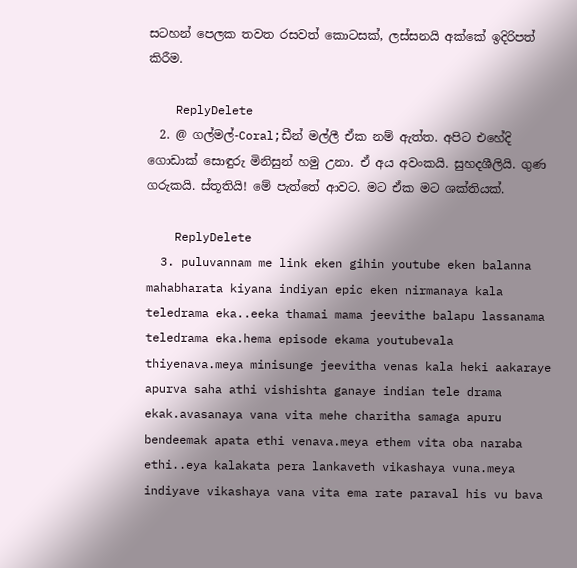සටහන් පෙලක තවත රසවත් කොටසක්, ලස්සනයි අක්කේ ඉදිරිපත් කිරීම.

    ReplyDelete
  2. @ ගල්මල්-Coral;ඩීන් මල්ලී ඒක නම් ඇත්ත. අපිට එහේදි ගොඩාක් සොඳුරු මිනිසුන් හමු උනා. ඒ අය අවංකයි. සුහදශීලියි. ගුණ ගරුකයි. ස්තූතියි! මේ පැත්තේ ආවට. මට ඒක මට ශක්තියක්.

    ReplyDelete
  3. puluvannam me link eken gihin youtube eken balanna mahabharata kiyana indiyan epic eken nirmanaya kala teledrama eka..eeka thamai mama jeevithe balapu lassanama teledrama eka.hema episode ekama youtubevala thiyenava.meya minisunge jeevitha venas kala heki aakaraye apurva saha athi vishishta ganaye indian tele drama ekak.avasanaya vana vita mehe charitha samaga apuru bendeemak apata ethi venava.meya ethem vita oba naraba ethi..eya kalakata pera lankaveth vikashaya vuna.meya indiyave vikashaya vana vita ema rate paraval his vu bava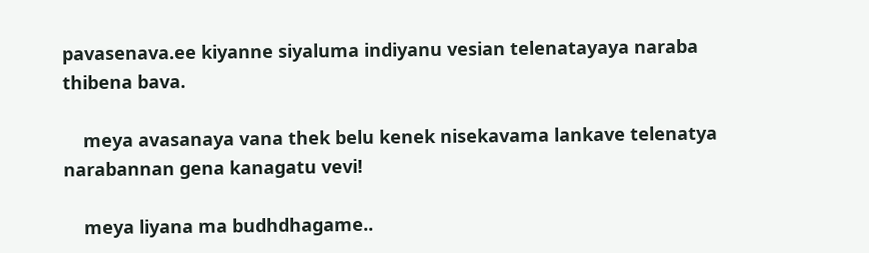pavasenava.ee kiyanne siyaluma indiyanu vesian telenatayaya naraba thibena bava.

    meya avasanaya vana thek belu kenek nisekavama lankave telenatya narabannan gena kanagatu vevi!

    meya liyana ma budhdhagame..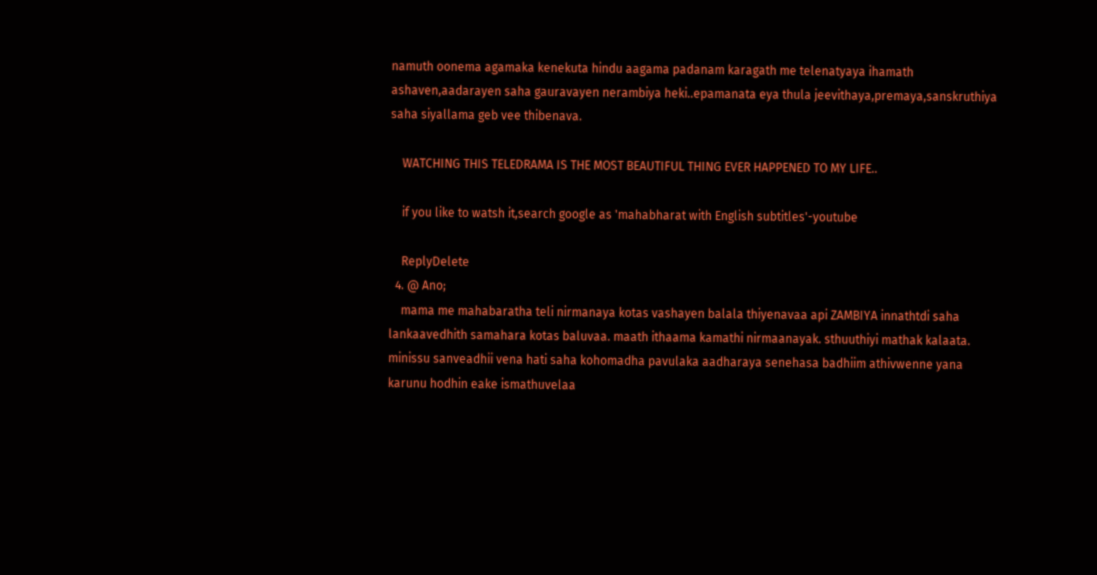namuth oonema agamaka kenekuta hindu aagama padanam karagath me telenatyaya ihamath ashaven,aadarayen saha gauravayen nerambiya heki..epamanata eya thula jeevithaya,premaya,sanskruthiya saha siyallama geb vee thibenava.

    WATCHING THIS TELEDRAMA IS THE MOST BEAUTIFUL THING EVER HAPPENED TO MY LIFE..

    if you like to watsh it,search google as 'mahabharat with English subtitles'-youtube

    ReplyDelete
  4. @ Ano;
    mama me mahabaratha teli nirmanaya kotas vashayen balala thiyenavaa api ZAMBIYA innathtdi saha lankaavedhith samahara kotas baluvaa. maath ithaama kamathi nirmaanayak. sthuuthiyi mathak kalaata. minissu sanveadhii vena hati saha kohomadha pavulaka aadharaya senehasa badhiim athivwenne yana karunu hodhin eake ismathuvelaa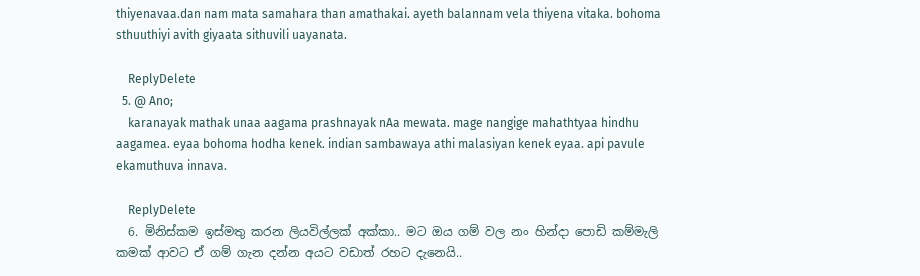thiyenavaa.dan nam mata samahara than amathakai. ayeth balannam vela thiyena vitaka. bohoma sthuuthiyi avith giyaata sithuvili uayanata.

    ReplyDelete
  5. @ Ano;
    karanayak mathak unaa aagama prashnayak nAa mewata. mage nangige mahathtyaa hindhu aagamea. eyaa bohoma hodha kenek. indian sambawaya athi malasiyan kenek eyaa. api pavule ekamuthuva innava.

    ReplyDelete
  6. මිනිස්කම ඉස්මතු කරන ලියවිල්ලක් අක්කා.. මට ඔය ගම් වල නං හින්දා පොඩි කම්මැලි කමක් ආවට ඒ ගම් ගැන දන්න අයට වඩාත් රහට දැනෙයි..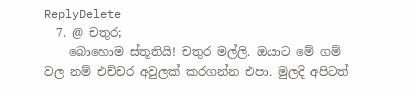ReplyDelete
  7. @ චතුර;
    බොහොම ස්තූතියි! චතුර මල්ලි. ඔයාට මේ ගම් වල නම් එච්චර අවුලක් කරගන්න එපා. මුලදි අපිටත්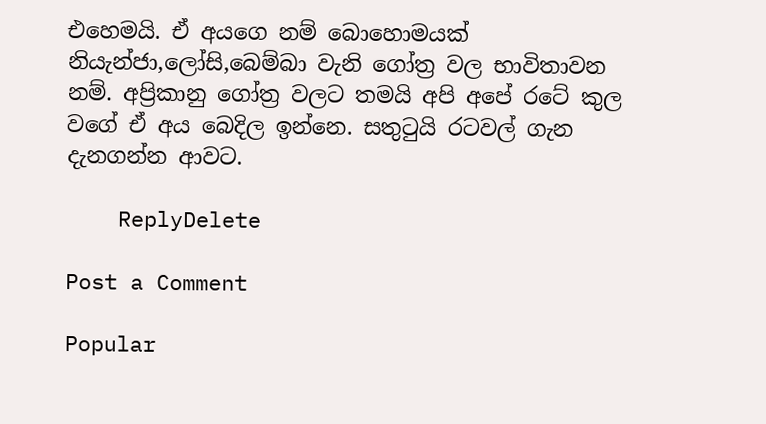එහෙමයි. ඒ අයගෙ නම් බොහොමයක් නියැන්ජා,ලෝසි,බෙම්බා වැනි ගෝත්‍ර වල භාවිතාවන නම්. අප්‍රිකානු ගෝත්‍ර වලට තමයි අපි අපේ රටේ කුල වගේ ඒ අය බෙදිල ඉන්නෙ. සතුටුයි රටවල් ගැන දැනගන්න ආවට.

    ReplyDelete

Post a Comment

Popular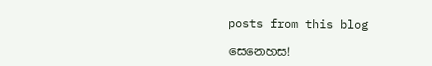posts from this blog

සෙනෙහස!